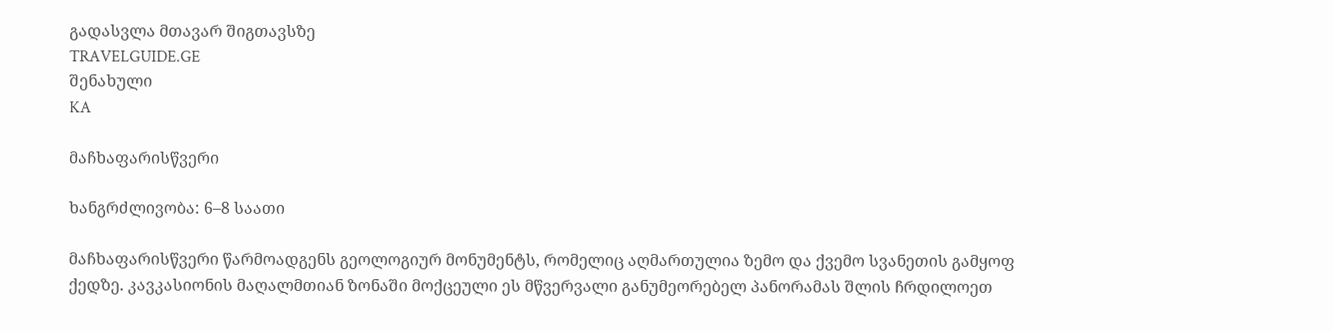გადასვლა მთავარ შიგთავსზე
TRAVELGUIDE.GE
შენახული
KA

მაჩხაფარისწვერი

ხანგრძლივობა: 6–8 საათი

მაჩხაფარისწვერი წარმოადგენს გეოლოგიურ მონუმენტს, რომელიც აღმართულია ზემო და ქვემო სვანეთის გამყოფ ქედზე. კავკასიონის მაღალმთიან ზონაში მოქცეული ეს მწვერვალი განუმეორებელ პანორამას შლის ჩრდილოეთ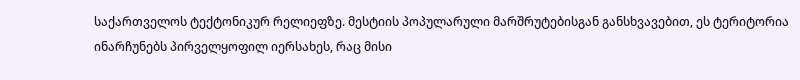საქართველოს ტექტონიკურ რელიეფზე. მესტიის პოპულარული მარშრუტებისგან განსხვავებით, ეს ტერიტორია ინარჩუნებს პირველყოფილ იერსახეს, რაც მისი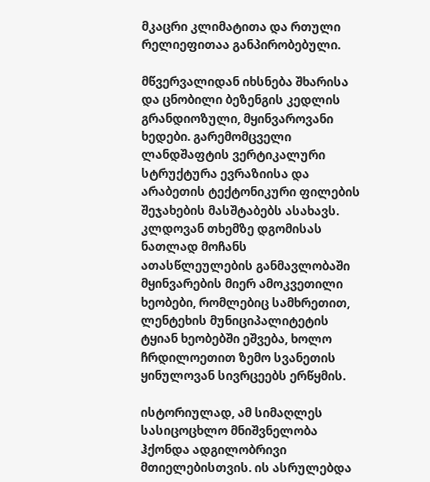მკაცრი კლიმატითა და რთული რელიეფითაა განპირობებული.

მწვერვალიდან იხსნება შხარისა და ცნობილი ბეზენგის კედლის გრანდიოზული, მყინვაროვანი ხედები. გარემომცველი ლანდშაფტის ვერტიკალური სტრუქტურა ევრაზიისა და არაბეთის ტექტონიკური ფილების შეჯახების მასშტაბებს ასახავს. კლდოვან თხემზე დგომისას ნათლად მოჩანს ათასწლეულების განმავლობაში მყინვარების მიერ ამოკვეთილი ხეობები, რომლებიც სამხრეთით, ლენტეხის მუნიციპალიტეტის ტყიან ხეობებში ეშვება, ხოლო ჩრდილოეთით ზემო სვანეთის ყინულოვან სივრცეებს ერწყმის.

ისტორიულად, ამ სიმაღლეს სასიცოცხლო მნიშვნელობა ჰქონდა ადგილობრივი მთიელებისთვის. ის ასრულებდა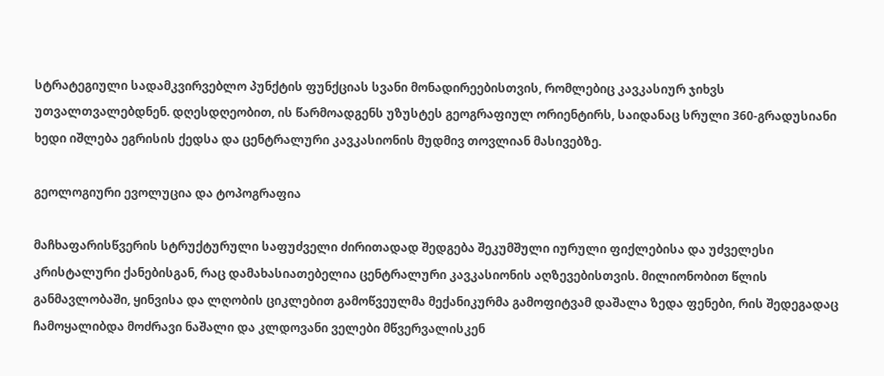სტრატეგიული სადამკვირვებლო პუნქტის ფუნქციას სვანი მონადირეებისთვის, რომლებიც კავკასიურ ჯიხვს უთვალთვალებდნენ. დღესდღეობით, ის წარმოადგენს უზუსტეს გეოგრაფიულ ორიენტირს, საიდანაც სრული 360-გრადუსიანი ხედი იშლება ეგრისის ქედსა და ცენტრალური კავკასიონის მუდმივ თოვლიან მასივებზე.

გეოლოგიური ევოლუცია და ტოპოგრაფია

მაჩხაფარისწვერის სტრუქტურული საფუძველი ძირითადად შედგება შეკუმშული იურული ფიქლებისა და უძველესი კრისტალური ქანებისგან, რაც დამახასიათებელია ცენტრალური კავკასიონის აღზევებისთვის. მილიონობით წლის განმავლობაში, ყინვისა და ლღობის ციკლებით გამოწვეულმა მექანიკურმა გამოფიტვამ დაშალა ზედა ფენები, რის შედეგადაც ჩამოყალიბდა მოძრავი ნაშალი და კლდოვანი ველები მწვერვალისკენ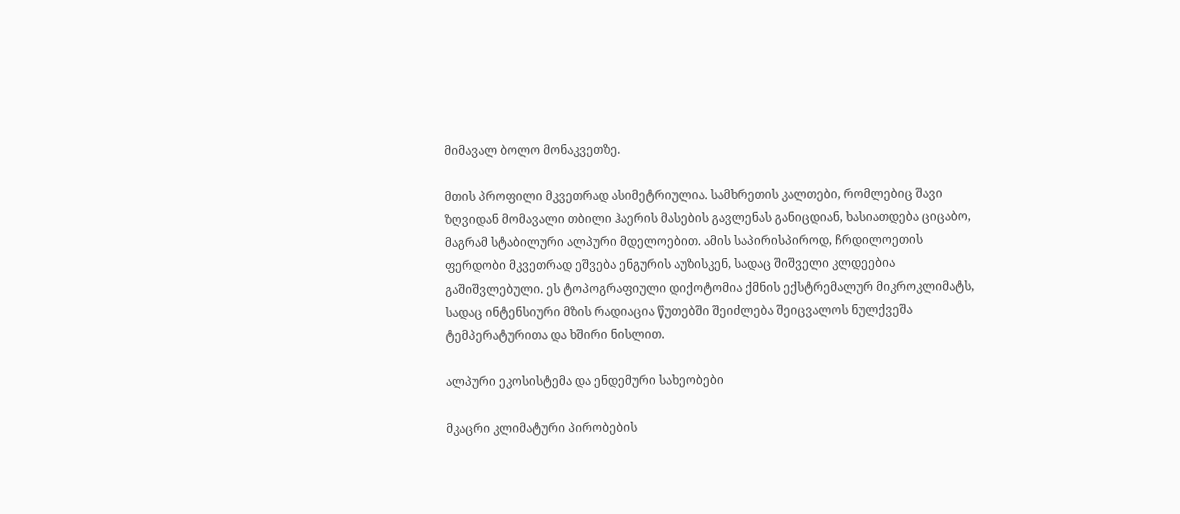მიმავალ ბოლო მონაკვეთზე.

მთის პროფილი მკვეთრად ასიმეტრიულია. სამხრეთის კალთები, რომლებიც შავი ზღვიდან მომავალი თბილი ჰაერის მასების გავლენას განიცდიან, ხასიათდება ციცაბო, მაგრამ სტაბილური ალპური მდელოებით. ამის საპირისპიროდ, ჩრდილოეთის ფერდობი მკვეთრად ეშვება ენგურის აუზისკენ, სადაც შიშველი კლდეებია გაშიშვლებული. ეს ტოპოგრაფიული დიქოტომია ქმნის ექსტრემალურ მიკროკლიმატს, სადაც ინტენსიური მზის რადიაცია წუთებში შეიძლება შეიცვალოს ნულქვეშა ტემპერატურითა და ხშირი ნისლით.

ალპური ეკოსისტემა და ენდემური სახეობები

მკაცრი კლიმატური პირობების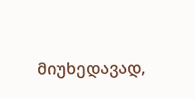მიუხედავად,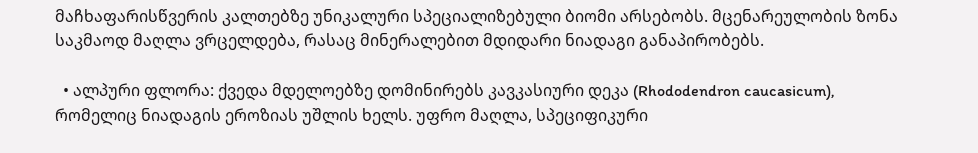მაჩხაფარისწვერის კალთებზე უნიკალური სპეციალიზებული ბიომი არსებობს. მცენარეულობის ზონა საკმაოდ მაღლა ვრცელდება, რასაც მინერალებით მდიდარი ნიადაგი განაპირობებს.

  • ალპური ფლორა: ქვედა მდელოებზე დომინირებს კავკასიური დეკა (Rhododendron caucasicum), რომელიც ნიადაგის ეროზიას უშლის ხელს. უფრო მაღლა, სპეციფიკური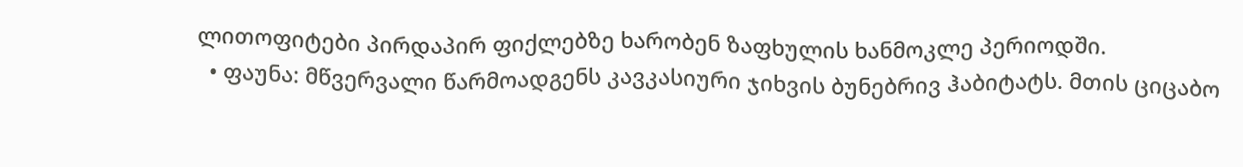ლითოფიტები პირდაპირ ფიქლებზე ხარობენ ზაფხულის ხანმოკლე პერიოდში.
  • ფაუნა: მწვერვალი წარმოადგენს კავკასიური ჯიხვის ბუნებრივ ჰაბიტატს. მთის ციცაბო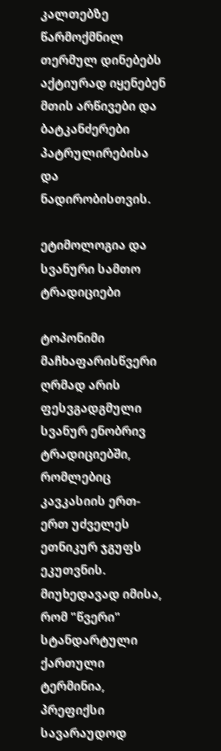კალთებზე წარმოქმნილ თერმულ დინებებს აქტიურად იყენებენ მთის არწივები და ბატკანძერები პატრულირებისა და ნადირობისთვის.

ეტიმოლოგია და სვანური სამთო ტრადიციები

ტოპონიმი მაჩხაფარისწვერი ღრმად არის ფესვგადგმული სვანურ ენობრივ ტრადიციებში, რომლებიც კავკასიის ერთ-ერთ უძველეს ეთნიკურ ჯგუფს ეკუთვნის. მიუხედავად იმისა, რომ "წვერი" სტანდარტული ქართული ტერმინია, პრეფიქსი სავარაუდოდ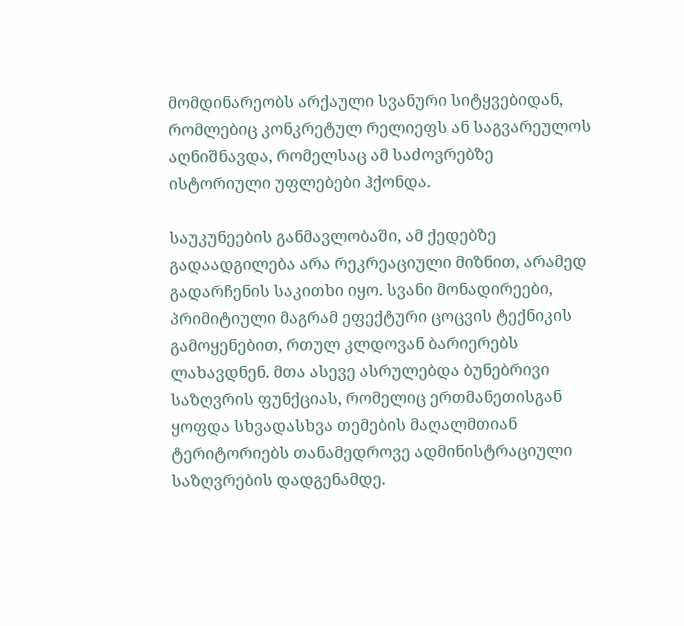მომდინარეობს არქაული სვანური სიტყვებიდან, რომლებიც კონკრეტულ რელიეფს ან საგვარეულოს აღნიშნავდა, რომელსაც ამ საძოვრებზე ისტორიული უფლებები ჰქონდა.

საუკუნეების განმავლობაში, ამ ქედებზე გადაადგილება არა რეკრეაციული მიზნით, არამედ გადარჩენის საკითხი იყო. სვანი მონადირეები, პრიმიტიული მაგრამ ეფექტური ცოცვის ტექნიკის გამოყენებით, რთულ კლდოვან ბარიერებს ლახავდნენ. მთა ასევე ასრულებდა ბუნებრივი საზღვრის ფუნქციას, რომელიც ერთმანეთისგან ყოფდა სხვადასხვა თემების მაღალმთიან ტერიტორიებს თანამედროვე ადმინისტრაციული საზღვრების დადგენამდე.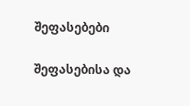შეფასებები

შეფასებისა და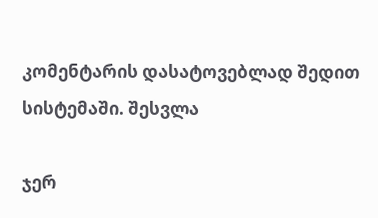კომენტარის დასატოვებლად შედით სისტემაში. შესვლა

ჯერ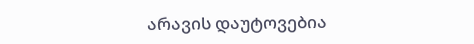არავის დაუტოვებია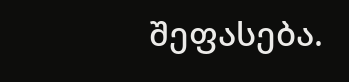შეფასება.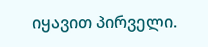იყავით პირველი.